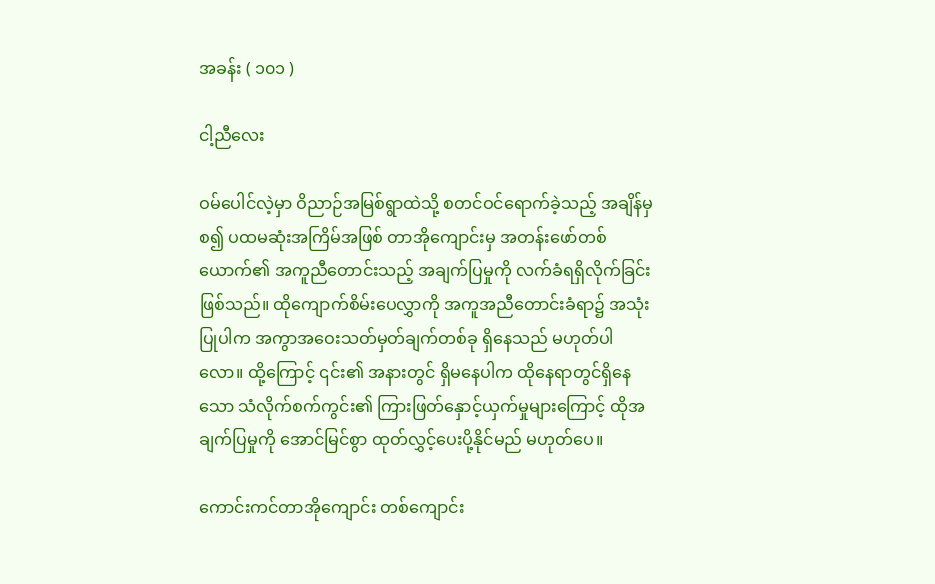အခန်း ( ၁၀၁ )

ငါ့ညီလေး

ဝမ်ပေါင်လဲ့မှာ ဝိညာဉ်အမြစ်ရွာထဲသို့ စတင်ဝင်ရောက်ခဲ့သည့် အချိန်မှစ၍ ပထမဆုံးအကြိမ်အဖြစ် တာအိုကျောင်းမှ အတန်းဖော်တစ်ယောက်၏ အကူညီတောင်းသည့် အချက်ပြမှုကို လက်ခံရရှိလိုက်ခြင်း ဖြစ်သည်။ ထိုကျောက်စိမ်းပေလွှာကို အကူအညီတောင်းခံရာ၌ အသုံးပြုပါက အကွာအဝေးသတ်မှတ်ချက်တစ်ခု ရှိနေသည် မဟုတ်ပါလော။ ထို့ကြောင့် ၎င်း၏ အနားတွင် ရှိမနေပါက ထိုနေရာတွင်ရှိနေသော သံလိုက်စက်ကွင်း၏ ‌ကြားဖြတ်နှောင့်ယှက်မှုများကြောင့် ထိုအချက်ပြမှုကို အောင်မြင်စွာ ထုတ်လွှင့်ပေးပို့နိုင်မည် မဟုတ်ပေ။

ကောင်းကင်တာအိုကျောင်း တစ်ကျောင်း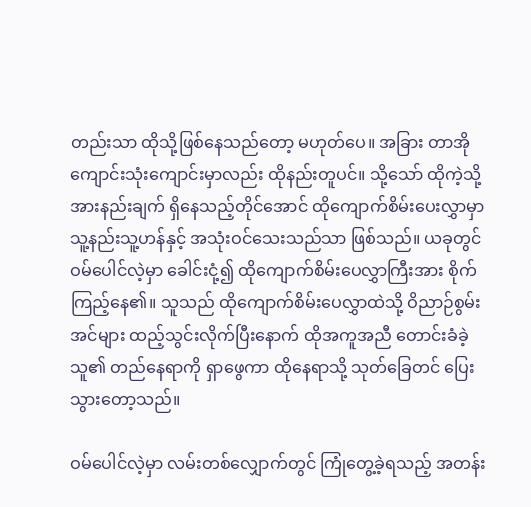တည်းသာ ထိုသို့ဖြစ်နေသည်တော့ မဟုတ်ပေ။ အခြား တာအိုကျောင်းသုံးကျောင်းမှာလည်း ထိုနည်းတူပင်။ သို့သော် ထိုကဲ့သို့ အားနည်းချက် ရှိနေသည့်တိုင်အောင် ထိုကျောက်စိမ်းပေးလွှာမှာ သူ့နည်းသူ့ဟန်နှင့် အသုံးဝင်သေးသည်သာ ဖြစ်သည်။ ယခုတွင် ဝမ်ပေါင်လဲ့မှာ ခေါင်းငုံ့၍ ထိုကျောက်စိမ်းပေလွှာကြီးအား စိုက်ကြည့်နေ၏။ သူသည် ထိုကျောက်စိမ်းပေလွှာထဲသို့ ဝိညာဉ်စွမ်းအင်များ ထည့်သွင်းလိုက်ပြီးနောက် ထိုအကူအညီ တောင်းခံခဲ့သူ၏ တည်နေရာကို ရှာဖွေကာ ထိုနေရာသို့ သုတ်ခြေတင် ပြေးသွားတော့သည်။

ဝမ်ပေါင်လဲ့မှာ လမ်းတစ်လျှောက်တွင် ကြုံတွေ့ခဲ့ရသည့် အတန်း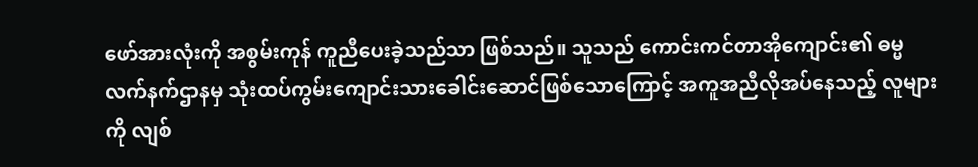ဖော်အားလုံးကို အစွမ်းကုန် ကူညီပေးခဲ့သည်သာ ဖြစ်သည်။ သူသည် ကောင်းကင်တာအိုကျောင်း၏ ဓမ္မလက်နက်ဌာနမှ သုံးထပ်ကွမ်းကျောင်းသားခေါင်းဆောင်ဖြစ်သောကြောင့် အကူအညီလိုအပ်နေသည့် လူများကို လျစ်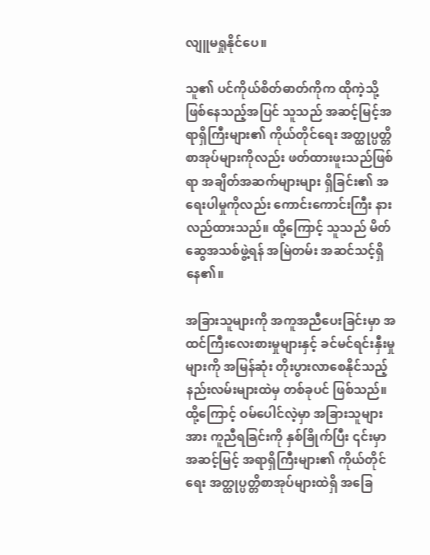လျူမရှုနိုင်ပေ။

သူ၏ ပင်ကိုယ်စိတ်ဓာတ်ကိုက ထိုကဲ့သို့ ဖြစ်နေသည့်အပြင် သူသည် အဆင့်မြင့်အရာရှိကြီးများ၏ ကိုယ်တိုင်ရေး အတ္ထုပ္ပတ္တိစာအုပ်များကိုလည်း ဖတ်ထားဖူးသည်ဖြစ်ရာ အချိတ်အဆက်များများ ရှိခြင်း၏ အရေးပါမှုကိုလည်း ကောင်းကောင်းကြီး နားလည်ထားသည်။ ထို့ကြောင့် သူသည် မိတ်ဆွေအသစ်ဖွဲ့ရန် အမြဲတမ်း အဆင်သင့်ရှိနေ၏။

အခြားသူများကို အကူအညီပေးခြင်းမှာ အထင်ကြီးလေးစားမှုများနှင့် ခင်မင်ရင်းနှီးမှုများကို အမြန်ဆုံး တိုးပွားလာစေနိုင်သည့် နည်းလမ်းများထဲမှ တစ်ခုပင် ဖြစ်သည်။ ထို့ကြောင့် ဝမ်ပေါင်လဲ့မှာ အခြားသူများအား ကူညီရခြင်းကို နှစ်ခြိုက်ပြီး ၎င်းမှာ အဆင့်မြင့် အရာရှိကြီးများ၏ ကိုယ်တိုင်ရေး အတ္ထုပ္ပတ္တိစာအုပ်များထဲရှိ အခြေ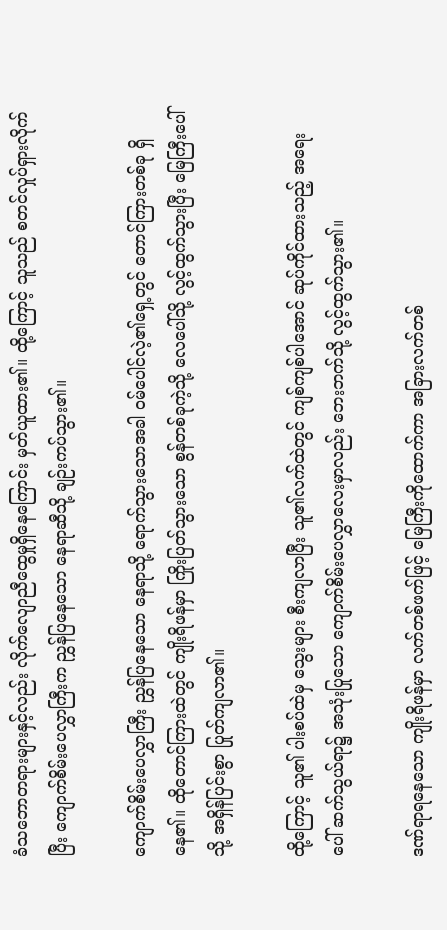ခံသဘောတရားများနှင့်လည်း လိုက်လျောညီထွေမှုရှိနေကြောင်း မှတ်ယူထား၏။ ထို့ကြောင့် သူသည် စတင်လှုပ်ရှားလိုက်ပြီး ကျောက်စိမ်းပေလွှာကြီးက ညွှန်ပြနေသော နေရာဆီသို့ ချဉ်းကပ်သွား၏။

ကျောက်စိမ်းပေလွှာကြီး ညွှန်ပြနေသော နေရာသို့ ရောက်သွားသောအခါ ဝမ်ပေါင်လဲ့၏ရှေ့တွင် တောင်ကြားတစ်ခု ရှိနေ၏။ ထိုတောင်ကြားထဲတွင် ကျိုးရိဖန်မှာ ကြိုးပြတ်သွားသော စွန်တစ်ခုကဲ့သို့ လေပေါ်သို့ လွင့်ထွက်သွားပြီး မြေကြီးပေါ်သို့ အရှိန်ပြင်းစွာ ပြုတ်ကျလာ၏။

ထို့ကြောင့် သူ၏ ပါးစပ်ထဲမှ သွေးများ စီးကျလာပြီး သူ၏လက်ထဲတွင် ကျစ်ကျစ်ပါအောင် ဆုပ်ကိုင်ထားသည့် အရေးပေါ် ဆက်သွယ်ရာ၌ အသုံးပြု‌သော ကျောက်စိမ်းပေလွှာလေးမှာလည်း ဘေးဘက်သို့ လွင့်ထွက်သွား၏။

ဒဏ်ရာရနေသော ကျိုးရိဖန်မှာ လက်တစ်ဖက်ဖြင့် မြေကြီးကိုထောက်ကာ အခြားလက်တစ်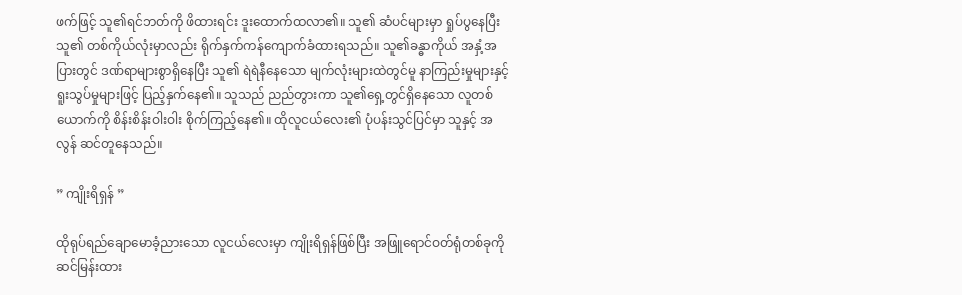ဖက်ဖြင့် သူ၏ရင်ဘတ်ကို ဖိထားရင်း ဒူးထောက်ထလာ၏။ သူ၏ ဆံပင်များမှာ ရှုပ်ပွနေပြီး သူ၏ တစ်ကိုယ်လုံးမှာလည်း ရိုက်နှက်ကန်ကျောက်ခံထားရသည်။ သူ၏ခန္ဓာကိုယ် အနှံ့အပြားတွင် ဒဏ်ရာများစွာရှိနေပြီး သူ၏ ရဲရဲနီနေသော မျက်လုံးများထဲတွင်မူ နာကြည်းမှုများနှင့် ရူးသွပ်မှုများဖြင့် ပြည့်နှက်နေ၏။ သူသည် ညည်တွားကာ သူ၏ရှေ့တွင်ရှိနေသော လူတစ်ယောက်ကို စိန်းစိန်းဝါးဝါး စိုက်ကြည့်နေ၏။ ထိုလူငယ်လေး၏ ပုံပန်းသွင်ပြင်မှာ သူနှင့် အလွန် ဆင်တူနေသည်။

” ကျိုးရိရှန် ”

ထိုရုပ်ရည်ချောမောခံ့ညားသော လူငယ်လေးမှာ ကျိုးရိရှန်ဖြစ်ပြီး အဖြူရောင်ဝတ်ရုံတစ်ခုကို ဆင်မြန်းထား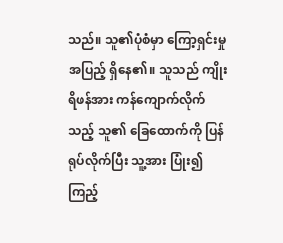သည်။ သူ၏ပုံစံမှာ ကြော့ရှင်းမှုအပြည့် ရှိနေ၏။ သူသည် ကျိုးရိဖန်အား ကန်ကျောက်လိုက်သည့် သူ၏ ခြေထောက်ကို ပြန်ရုပ်လိုက်ပြီး သူ့အား ပြုံး၍ကြည့်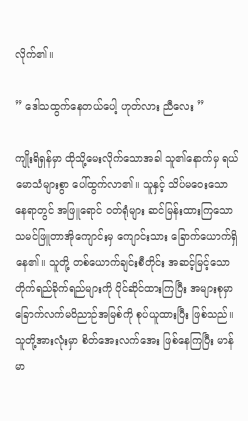လိုက်၏။

” ဒေါသထွက်နေတယ်ပေါ့ ဟုတ်လား ညီလေး ”

ကျိုးရိရှန်မှာ ထိုသို့မေးလိုက်သောအခါ သူ၏နောက်မှ ရယ်မောသံများစွာ ပေါ်ထွက်လာ၏။ သူနှင့် သိပ်မဝေးသောနေရာတွင် အဖြူရောင် ဝတ်ရုံများ ဆင်မြန်းထားကြသော သမင်ဖြူတာအိုကျောင်းမှ ကျောင်းသား ခြောက်ယောက်ရှိနေ၏။ သူတို့ တစ်ယောက်ချင်းစီတိုင်း အဆင့်မြင့်သော တိုက်ရည်ခိုက်ရည်များကို ပိုင်ဆိုင်ထားကြပြီး အများစုမှာ ခြောက်လက်မဝိညာဉ်အမြစ်ကို စုပ်ယူထားပြီး ဖြစ်သည်။ သူတို့အားလုံးမှာ စိတ်အေးလက်အေး ဖြစ်နေကြပြီး မာန်မာ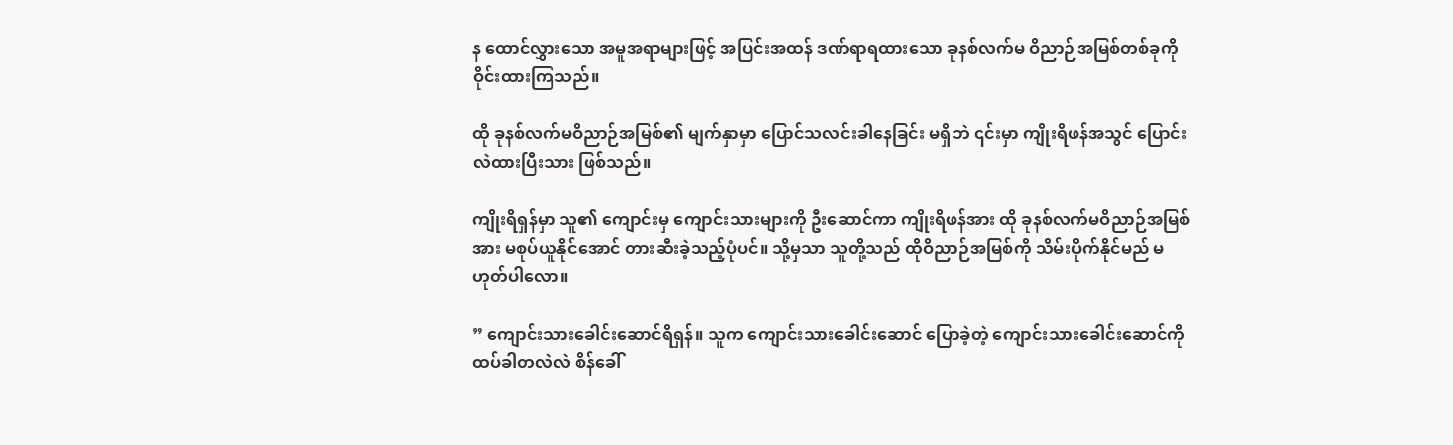န ထောင်လွှားသော အမူအရာများဖြင့် အပြင်းအထန် ဒဏ်ရာရထားသော ခုနစ်လက်မ ဝိညာဉ်အမြစ်တစ်ခုကို ဝိုင်းထားကြသည်။

ထို ခုနစ်လက်မဝိညာဉ်အမြစ်၏ မျက်နှာမှာ ပြောင်သလင်းခါနေခြင်း မရှိဘဲ ၎င်းမှာ ကျိုးရိဖန်အသွင် ပြောင်းလဲထားပြီးသား ဖြစ်သည်။

ကျိုးရိရှန်မှာ သူ၏ ကျောင်းမှ ကျောင်းသားများကို ဦးဆောင်ကာ ကျိုးရိဖန်အား ထို ခုနစ်လက်မဝိညာဉ်အမြစ်အား မစုပ်ယူနိုင်အောင် တားဆီးခဲ့သည့်ပုံပင်။ သို့မှသာ သူတို့သည် ထိုဝိညာဉ်အမြစ်ကို သိမ်းပိုက်နိုင်မည် မဟုတ်ပါလော။

” ကျောင်းသားခေါင်းဆောင်ရိရှန်။ သူက ကျောင်းသားခေါင်းဆောင် ပြောခဲ့တဲ့ ကျောင်းသားခေါင်းဆောင်ကို ထပ်ခါတလဲလဲ စိန်ခေါ်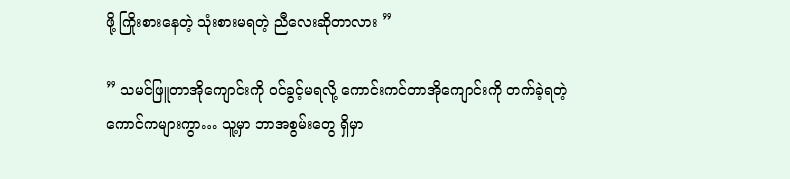ဖို့ ကြိုးစားနေတဲ့ သုံးစားမရတဲ့ ညီလေးဆိုတာလား ”

” သမင်ဖြူတာအိုကျောင်းကို ဝင်ခွင့်မရလို့ ကောင်းကင်တာအိုကျောင်းကို တက်ခဲ့ရတဲ့ ကောင်ကများကွာ… သူ့မှာ ဘာအစွမ်းတွေ ရှိမှာ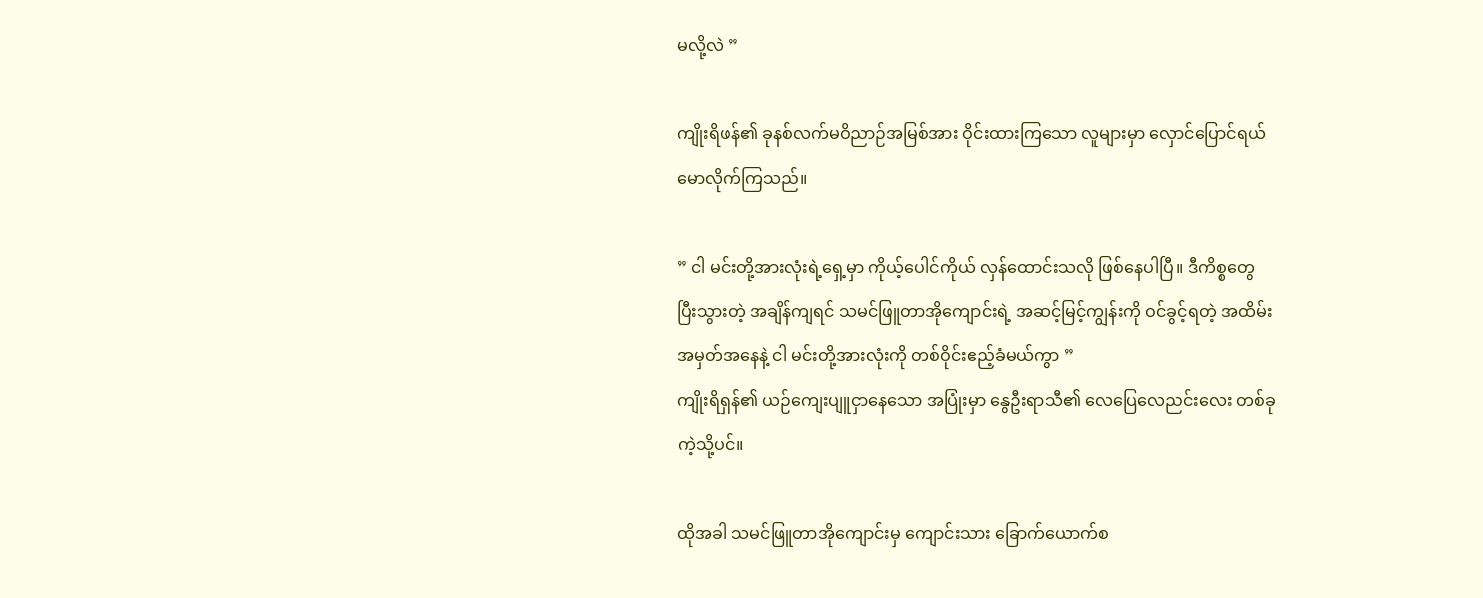မလို့လဲ ”

ကျိုးရိဖန်၏ ခုနစ်လက်မဝိညာဉ်အမြစ်အား ဝိုင်းထားကြသော လူများမှာ လှောင်ပြောင်ရယ်မောလိုက်ကြသည်။

” ငါ မင်းတို့အားလုံးရဲ့ရှေ့မှာ ကိုယ့်ပေါင်ကိုယ် လှန်ထောင်းသလို ဖြစ်နေပါပြီ။ ဒီကိစ္စတွေ ပြီးသွားတဲ့ အချိန်ကျရင် သမင်ဖြူတာအိုကျောင်းရဲ့ အဆင့်မြင့်ကျွန်းကို ဝင်ခွင့်ရတဲ့ အထိမ်းအမှတ်အနေနဲ့ ငါ မင်းတို့အားလုံးကို တစ်ဝိုင်းဧည့်ခံမယ်ကွာ ”
ကျိုးရိရှန်၏ ယဉ်ကျေးပျူငှာနေသော အပြုံးမှာ နွေဦးရာသီ၏ လေပြေလေညင်းလေး တစ်ခုကဲ့သို့ပင်။

ထိုအခါ သမင်ဖြူတာအိုကျောင်းမှ ကျောင်းသား ခြောက်ယောက်စ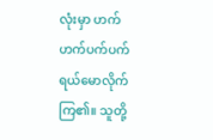လုံးမှာ ဟက်ဟက်ပက်ပက် ရယ်မောလိုက်ကြ၏။ သူတို့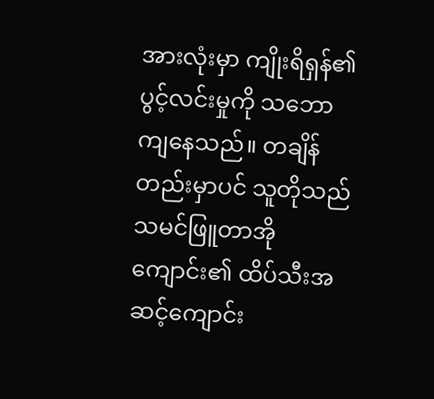အားလုံးမှာ ကျိုးရိရှန်၏ ပွင့်လင်းမှုကို သဘောကျနေသည်။ တချိန်တည်းမှာပင် သူတိုသည် သမင်ဖြူတာအိုကျောင်း၏ ထိပ်သီးအဆင့်ကျောင်း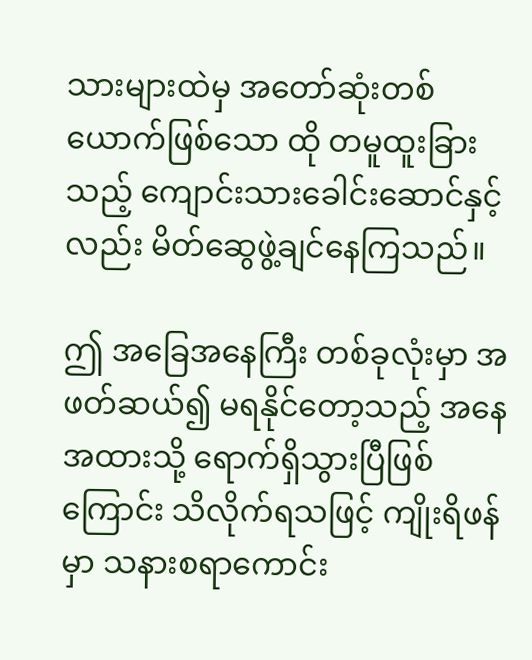သားများထဲမှ အတော်ဆုံးတစ်ယောက်ဖြစ်သော ထို တမူထူးခြားသည့် ကျောင်းသားခေါင်းဆောင်နှင့်လည်း မိတ်ဆွေဖွဲ့ချင်နေကြသည်။

ဤ အခြေအနေကြီး တစ်ခုလုံးမှာ အဖတ်ဆယ်၍ မရနိုင်တော့သည့် အနေအထားသို့ ရောက်ရှိသွားပြီဖြစ်ကြောင်း သိလိုက်ရသဖြင့် ကျိုးရိဖန်မှာ သနားစရာကောင်း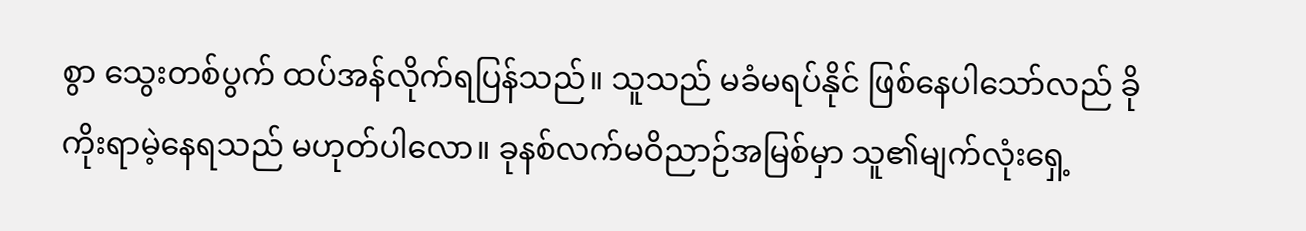စွာ သွေးတစ်ပွက် ထပ်အန်လိုက်ရပြန်သည်။ သူသည် မခံမရပ်နိုင် ဖြစ်နေပါသော်လည် ခိုကိုးရာမဲ့နေရသည် မဟုတ်ပါလော။ ခုနစ်လက်မဝိညာဉ်အမြစ်မှာ သူ၏မျက်လုံးရှေ့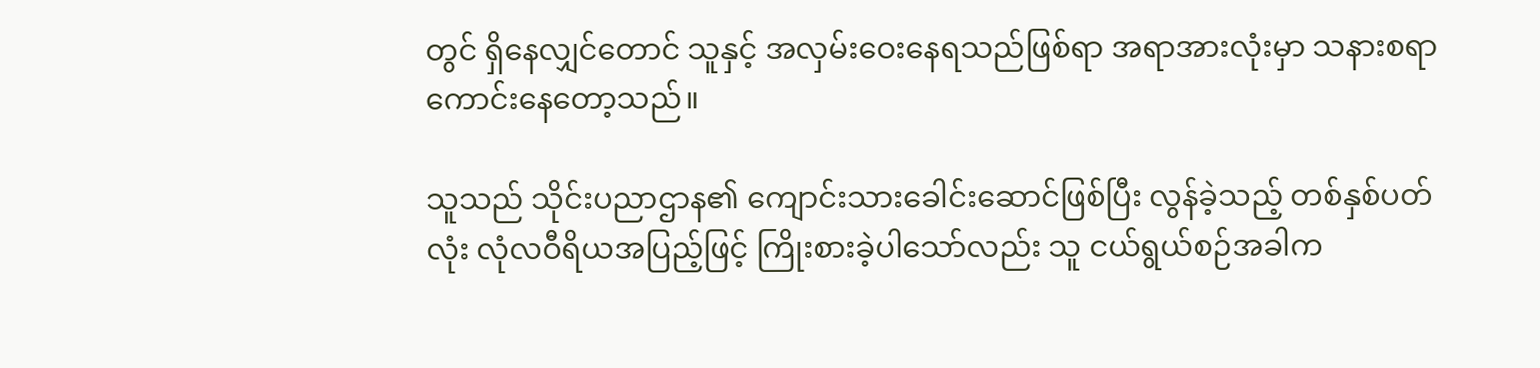တွင် ရှိနေလျှင်တောင် သူနှင့် အလှမ်းဝေးနေရသည်ဖြစ်ရာ အရာအားလုံးမှာ သနားစရာ ကောင်းနေတော့သည်။

သူသည် သိုင်းပညာဌာန၏ ကျောင်းသားခေါင်းဆောင်ဖြစ်ပြီး လွန်ခဲ့သည့် တစ်နှစ်ပတ်လုံး လုံလဝီရိယအပြည့်ဖြင့် ကြိုးစားခဲ့ပါသော်လည်း သူ ငယ်ရွယ်စဉ်အခါက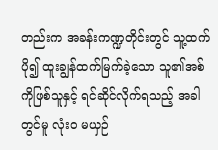တည်းက အခန်းကဏ္ဍတိုင်းတွင် သူ့ထက်ပို၍ ထူးချွန်ထက်မြက်ခဲ့သော သူ၏အစ်ကိုဖြစ်သူနှင့် ရင်ဆိုင်လိုက်ရသည့် အခါတွင်မူ လုံးဝ မယှဉ်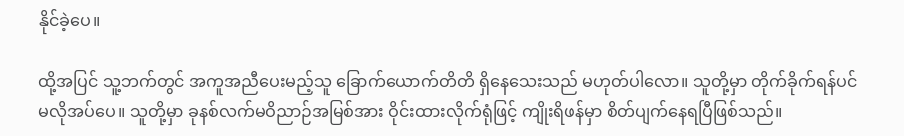နိုင်ခဲ့ပေ။

ထို့အပြင် သူ့ဘက်တွင် အကူအညီပေးမည့်သူ ခြောက်ယောက်တိတိ ရှိနေသေးသည် မဟုတ်ပါလော။ သူတို့မှာ တိုက်ခိုက်ရန်ပင် မလိုအပ်ပေ။ သူတို့မှာ ခုနစ်လက်မဝိညာဉ်အမြစ်အား ဝိုင်းထားလိုက်ရုံဖြင့် ကျိုးရိဖန်မှာ စိတ်ပျက်နေရပြီဖြစ်သည်။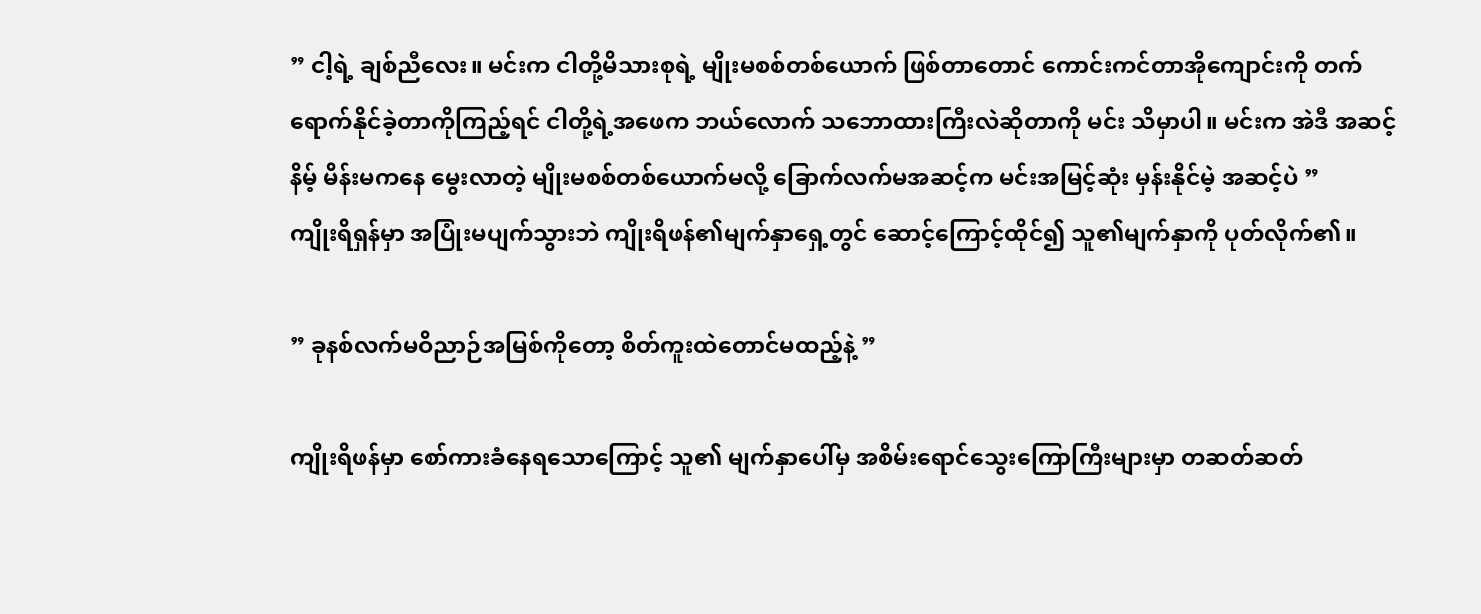” ငါ့ရဲ့ ချစ်ညီလေး။ မင်းက ငါတို့မိသားစုရဲ့ မျိုးမစစ်တစ်ယောက် ဖြစ်တာတောင် ကောင်းကင်တာအိုကျောင်းကို တက်ရောက်နိုင်ခဲ့တာကိုကြည့်ရင် ငါတို့ရဲ့အဖေက ဘယ်လောက် သဘောထားကြီးလဲဆိုတာကို မင်း သိမှာပါ။ မင်းက အဲဒီ အဆင့်နိမ့် မိန်းမကနေ ‌မွေးလာတဲ့ မျိုးမစစ်တစ်ယောက်မလို့ ခြောက်လက်မအဆင့်က မင်းအမြင့်ဆုံး မှန်းနိုင်မဲ့ အဆင့်ပဲ ”
ကျိုးရိရှန်မှာ အပြုံးမပျက်သွားဘဲ ကျိုးရိဖန်၏မျက်နှာရှေ့တွင် ဆောင့်ကြောင့်ထိုင်၍ သူ၏မျက်နှာကို ပုတ်လိုက်၏။

” ခုနစ်လက်မဝိညာဉ်အမြစ်ကိုတော့ စိတ်ကူးထဲတောင်မထည့်နဲ့ ”

ကျိုးရိဖန်မှာ စော်ကားခံနေရသောကြောင့် သူ၏ မျက်နှာပေါ်မှ အစိမ်းရောင်သွေးကြောကြီးများမှာ တဆတ်ဆတ်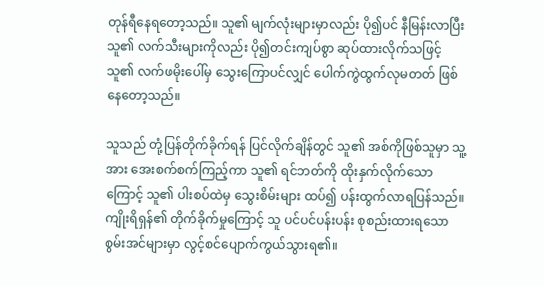တုန်ရီနေရတော့သည်။ သူ၏ မျက်လုံးများမှာလည်း ပို၍ပင် နီမြန်းလာပြီး သူ၏ လက်သီးများကိုလည်း ပို၍တင်းကျပ်စွာ ဆုပ်ထားလိုက်သဖြင့် သူ၏ လက်ဖမိုးပေါ်မှ သွေးကြောပင်လျှင် ပေါက်ကွဲထွက်လုမတတ် ဖြစ်နေတော့သည်။

သူသည် တုံ့ပြန်တိုက်ခိုက်ရန် ပြင်လိုက်ချိန်တွင် သူ၏ အစ်ကိုဖြစ်သူမှာ သူ့အား အေးစက်စက်ကြည့်ကာ သူ၏ ရင်ဘတ်ကို ထိုးနှက်လိုက်သောကြောင့် သူ၏ ပါးစပ်ထဲမှ သွေးစိမ်းများ ထပ်၍ ပန်းထွက်လာရပြန်သည်။ ကျိုးရိရှန်၏ တိုက်ခိုက်မှုကြောင့် သူ ပင်ပင်ပန်းပန်း စုစည်းထားရသော စွမ်းအင်များမှာ လွင့်စင်ပျောက်ကွယ်သွားရ၏။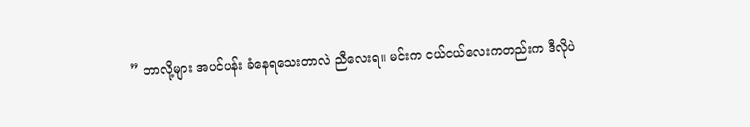” ဘာလို့များ အပင်ပန်း ခံနေရသေးတာလဲ ညီလေးရ။ မင်းက ငယ်ငယ်လေးကတည်းက ဒီလိုပဲ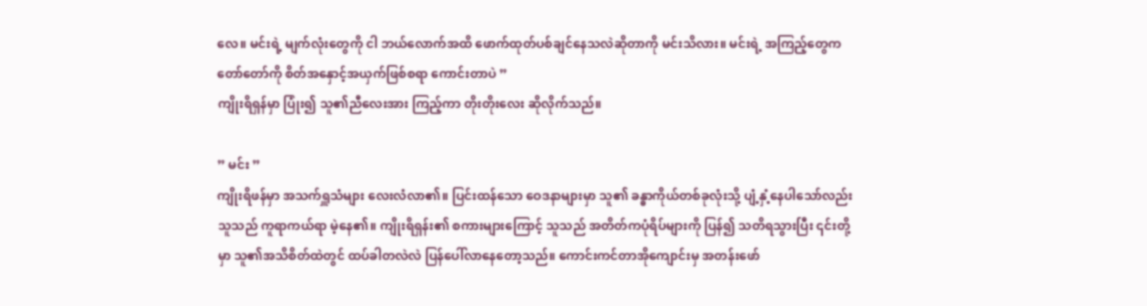လေ။ မင်းရဲ့ မျက်လုံးတွေကို ငါ ဘယ်လောက်အထိ ဖောက်ထုတ်ပစ်ချင်နေသလဲဆိုတာကို မင်းသိလား။ မင်းရဲ့ အကြည့်တွေက တော်တော်ကို စိတ်အနှောင့်အယှက်ဖြစ်စရာ ကောင်းတာပဲ ”
ကျိုးရိရှန်မှာ ပြုံး၍ သူ၏ညီလေးအား ကြည့်ကာ တိုးတိုးလေး ဆိုလိုက်သည်။

” မင်း ”
ကျိုးရိဖန်မှာ အသက်ရှူသံများ လေးလံလာ၏။ ပြင်းထန်သော ဝေဒနာများမှာ သူ၏ ခန္ဓာကိုယ်တစ်ခုလုံးသို့ ပျံ့နှံ့နေပါသော်လည်း သူသည် ကူရာကယ်ရာ မဲ့နေ၏။ ကျိုးရိရှန်း၏ စကားများကြောင့် သူသည် အတိတ်ကပုံရိပ်များကို ပြန်၍ သတိရသွားပြီး ၎င်းတို့မှာ သူ၏အသိစိတ်ထဲတွင် ထပ်ခါတလဲလဲ ပြန်ပေါ်လာနေတော့သည်။ ကောင်းကင်တာအိုကျောင်းမှ အတန်းဖော်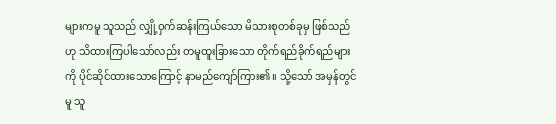များကမူ သူသည် လျှို့ဝှက်ဆန်းကြယ်သော မိသားစုတစ်ခုမှ ဖြစ်သည်ဟု သိထားကြပါသော်လည်း တမူထူးခြားသော တိုက်ရည်ခိုက်ရည်များကို ပိုင်ဆိုင်ထားသောကြောင့် နာမည်ကျော်ကြား၏။ သို့သော် အမှန်တွင်မူ သူ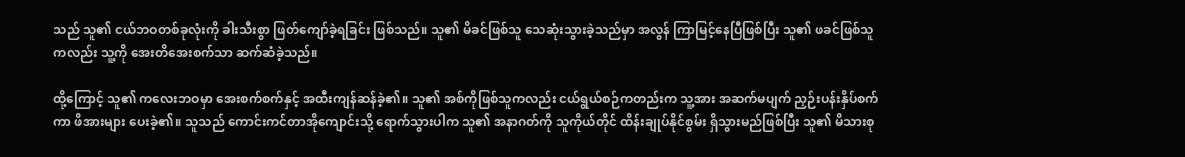သည် သူ၏ ငယ်ဘဝတစ်ခုလုံးကို ခါးသီးစွာ ဖြတ်ကျော်ခဲ့ရခြင်း ဖြစ်သည်။ သူ၏ မိခင်ဖြစ်သူ သေဆုံးသွားခဲ့သည်မှာ အလွန် ကြာမြင့်နေပြီဖြစ်ပြီး သူ၏ ဖခင်ဖြစ်သူကလည်း သူ့ကို အေးတိအေးစက်သာ ဆက်ဆံခဲ့သည်။

ထို့ကြောင့် သူ၏ ကလေးဘဝမှာ အေးစက်စက်နှင့် အထီးကျန်ဆန်ခဲ့၏။ သူ၏ အစ်ကိုဖြစ်သူကလည်း ငယ်ရွယ်စဉ်ကတည်းက သူ့အား အဆက်မပျက် ညှဉ်းပန်းနှိပ်စက်ကာ ဖိအားများ ပေးခဲ့၏။ သူသည် ကောင်းကင်တာအိုကျောင်းသို့ ရောက်သွားပါက သူ၏ အနာဂတ်ကို သူကိုယ်တိုင် ထိန်းချုပ်နိုင်စွမ်း ရှိသွားမည်ဖြစ်ပြီး သူ၏ မိသားစု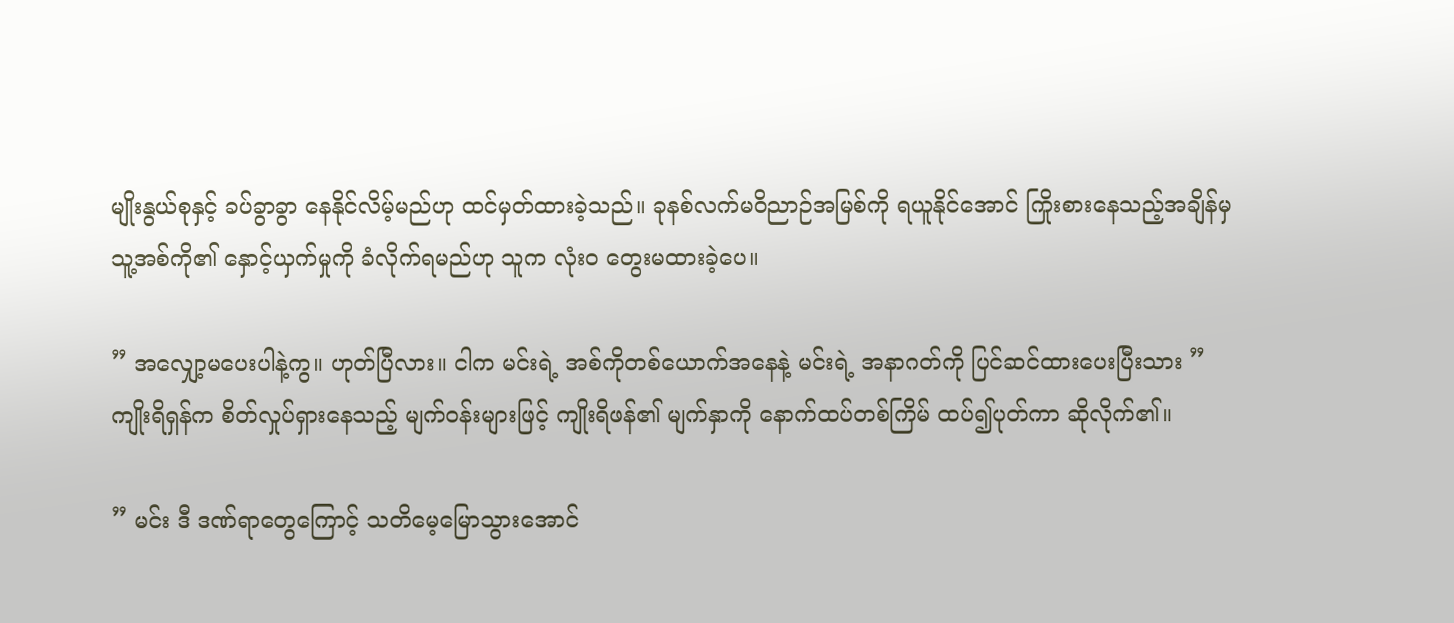မျိုးနွယ်စုနှင့် ခပ်ခွာခွာ နေနိုင်လိမ့်မည်ဟု ထင်မှတ်ထားခဲ့သည်။ ခုနစ်လက်မဝိညာဉ်အမြစ်ကို ရယူနိုင်အောင် ကြိုးစားနေသည့်အချိန်မှ သူ့အစ်ကို၏ နှောင့်ယှက်မှုကို ခံလိုက်ရမည်ဟု သူက လုံးဝ တွေးမထားခဲ့ပေ။

” အလျှော့မပေးပါနဲ့ကွ။ ဟုတ်ပြီလား။ ငါက မင်းရဲ့ အစ်ကိုတစ်ယောက်အနေနဲ့ မင်းရဲ့ အနာဂတ်ကို ပြင်ဆင်ထားပေးပြီးသား ”
ကျိုးရိရှန်က စိတ်လှုပ်ရှားနေသည့် မျက်ဝန်းများဖြင့် ကျိုးရိဖန်၏ မျက်နှာကို နောက်ထပ်တစ်ကြိမ် ထပ်၍ပုတ်ကာ ဆိုလိုက်၏။

” မင်း ဒီ ဒဏ်ရာတွေကြောင့် သတိမေ့မြောသွားအောင်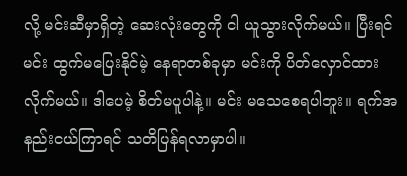လို့ မင်းဆီမှာရှိတဲ့ ဆေးလုံးတွေကို ငါ ယူသွားလိုက်မယ်။ ပြီးရင် မင်း ထွက်မပြေးနိုင်မဲ့ နေရာတစ်ခုမှာ မင်းကို ပိတ်လှောင်ထားလိုက်မယ်။ ဒါပေမဲ့ စိတ်မပူပါနဲ့။ မင်း မသေစေရပါဘူး။ ရက်အနည်းငယ်ကြာရင် သတိပြန်ရလာမှာပါ။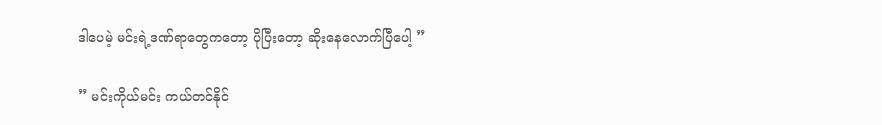ဒါပေမဲ့ မင်းရဲ့ဒဏ်ရာတွေကတော့ ပိုပြီးတော့ ဆိုးနေလောက်ပြီပေါ့ ”

” မင်းကိုယ်မင်း ကယ်တင်နိုင်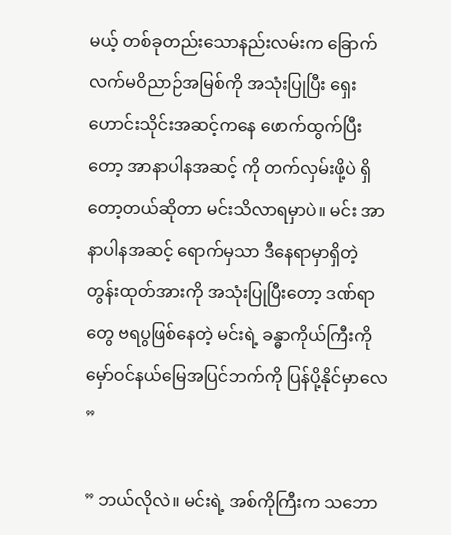မယ့် တစ်ခုတည်းသောနည်းလမ်းက ခြောက်လက်မဝိညာဉ်အမြစ်ကို အသုံးပြုပြီး ရှေးဟောင်းသိုင်းအဆင့်ကနေ ဖောက်ထွက်ပြီးတော့ အာနာပါနအဆင့် ကို တက်လှမ်းဖို့ပဲ ရှိတော့တယ်ဆိုတာ မင်းသိလာရမှာပဲ။ မင်း အာနာပါနအဆင့် ရောက်မှသာ ဒီနေရာမှာရှိတဲ့ တွန်းထုတ်အားကို အသုံးပြုပြီးတော့ ဒဏ်ရာတွေ ဗရပွဖြစ်နေတဲ့ မင်းရဲ့ ခန္ဓာကိုယ်ကြီးကို မှော်ဝင်နယ်မြေအပြင်ဘက်ကို ပြန်ပို့နိုင်မှာလေ ”

” ဘယ်လိုလဲ။ မင်းရဲ့ အစ်ကိုကြီးက သဘော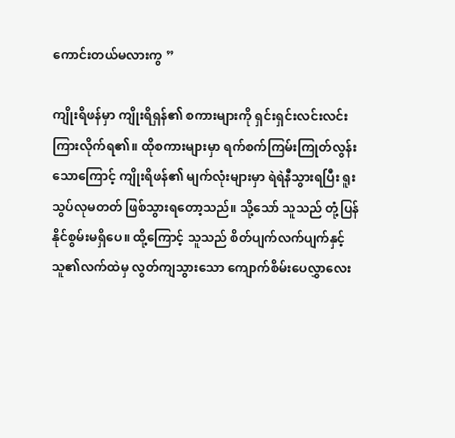ကောင်းတယ်မလားကွ ”

ကျိုးရိဖန်မှာ ကျိုးရိရှန်၏ စကားများကို ရှင်းရှင်းလင်းလင်းကြားလိုက်ရ၏။ ထိုစကားများမှာ ရက်စက်ကြမ်းကြုတ်လွန်းသောကြောင့် ကျိုးရိဖန်၏ မျက်လုံးများမှာ ရဲရဲနီသွားရပြီး ရူးသွပ်လုမတတ် ဖြစ်သွားရတော့သည်။ သို့သော် သူသည် တုံ့ပြန်နိုင်စွမ်းမရှိပေ။ ထို့ကြောင့် သူသည် စိတ်ပျက်လက်ပျက်နှင့် သူ၏လက်ထဲမှ လွတ်ကျသွားသော ကျောက်စိမ်းပေလွှာလေး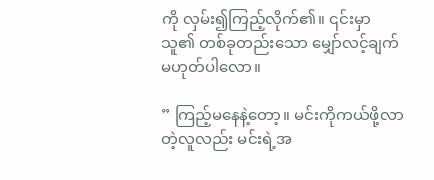ကို လှမ်း၍ကြည့်လိုက်၏။ ၎င်းမှာ သူ၏ တစ်ခုတည်းသော မျှော်လင့်ချက် မဟုတ်ပါလော။

” ကြည့်မနေနဲ့တော့။ မင်းကိုကယ်ဖို့လာတဲ့လူလည်း မင်းရဲ့အ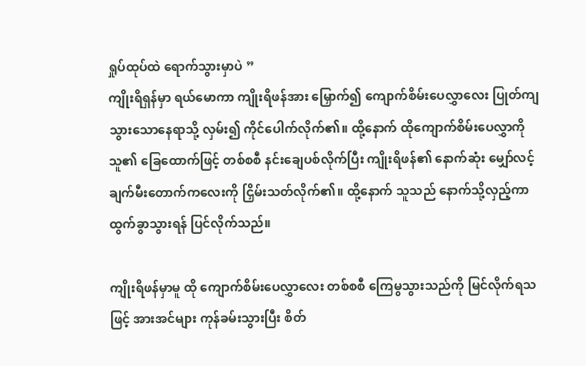ရှုပ်ထုပ်ထဲ ရောက်သွားမှာပဲ ”
ကျိုးရိရှန်မှာ ရယ်မောကာ ကျိုးရိဖန်အား မြှောက်၍ ကျောက်စိမ်းပေလွှာလေး ပြုတ်ကျသွားသောနေရာသို့ လှမ်း၍ ကိုင်ပေါက်လိုက်၏။ ထို့နောက် ထိုကျောက်စိမ်းပေလွှာကို သူ၏ ‌ခြေထောက်ဖြင့် တစ်စစီ နင်းချေပစ်လိုက်ပြီး ကျိုးရိဖန်၏ နောက်ဆုံး မျှော်လင့်ချက်မီးတောက်ကလေးကို ငြှိမ်းသတ်လိုက်၏။ ထို့နောက် သူသည် နောက်သို့လှည့်ကာ ထွက်ခွာသွားရန် ပြင်လိုက်သည်။

ကျိုးရိဖန်မှာမူ ထို ကျောက်စိမ်းပေလွှာလေး တစ်စစီ ကြေမွသွားသည်ကို မြင်လိုက်ရသဖြင့် အားအင်များ ကုန်ခမ်းသွားပြီး စိတ်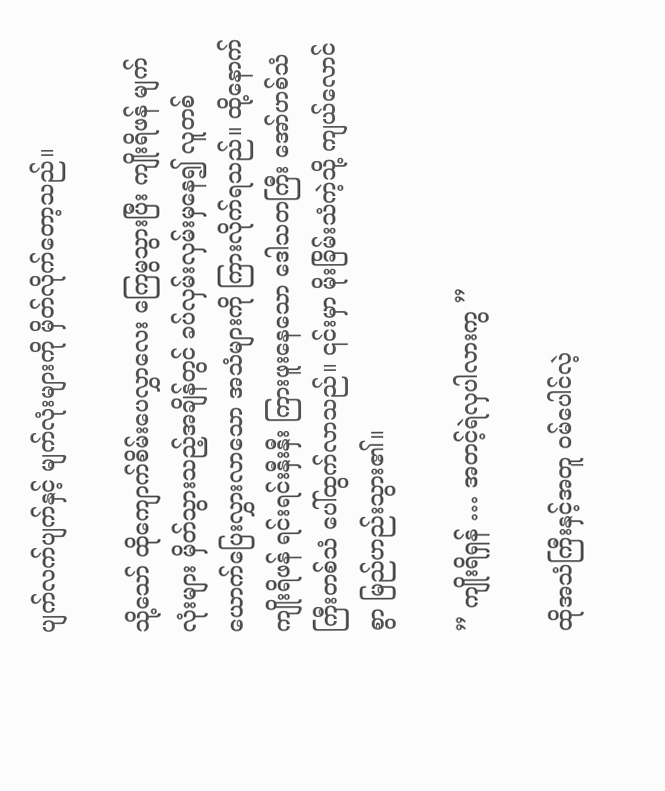ပျက်လက်ပျက်နှင့် မျက်လုံးများကို မှိတ်လိုက်တော့သည်။

သို့သော် ထိုကျောက်စိမ်းပေလွှာလေး ကြေမွသွားပြီး ကျိုးရိဖန် မျက်လုံးများ မှိတ်သွားသည့်အချိန်တွင် ခပ်လှမ်းလှမ်းမှနေ၍ လူတစ်ယောက်ပြေးလွှားလာသော အသံများကို ကြားလိုက်ရသည်။ ထို့နောက် ကျိုးရိဖန် ရင်းရင်းနှီးနှီး ကြားဖူးနေသော ‌ဒေါသတကြီး အော်ဟစ်သံကြီးတစ်သံ ပေါ်ထွက်လာသည်။ ၎င်းမှာ မိုးခြိမ်းသံကဲ့သို့ ကျယ်လောင်စွာ မြည်ဟည်းသွား၏။

” ကျိုးရိရှန် … အတင့်ရဲလှပါလားကွ ”

ထိုအသံကြီးနှင့်အတူ ဝမ်ပေါင်လဲ့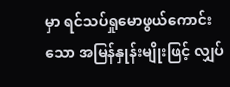မှာ ရင်သပ်ရှုမောဖွယ်ကောင်းသော အမြန်နှုန်းမျိုးဖြင့် လျှပ်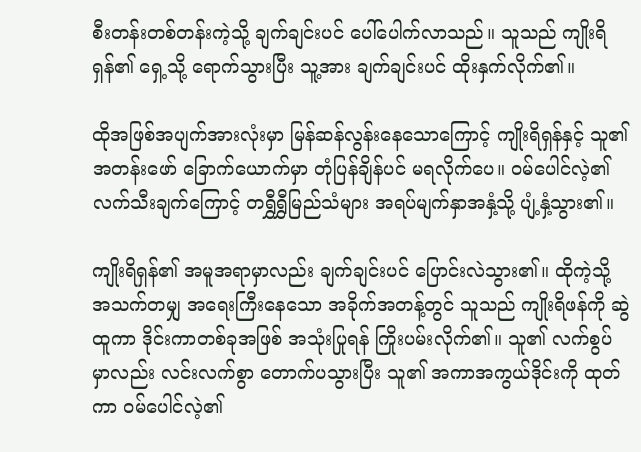စီးတန်းတစ်တန်းကဲ့သို့ ချက်ချင်းပင် ပေါ်ပေါက်လာသည်။ သူသည် ကျိုးရိရှန်၏ ရှေ့သို့ ရောက်သွားပြီး သူ့အား ချက်ချင်းပင် ထိုးနှက်လိုက်၏။

ထိုအဖြစ်အပျက်အားလုံးမှာ မြန်ဆန်လွန်းနေသောကြောင့် ကျိုးရိရှန်နှင့် သူ၏ အတန်းဖော် ‌ခြောက်ယောက်မှာ တုံပြန်ချိန်ပင် မရလိုက်ပေ။ ဝမ်ပေါင်လဲ့၏ လက်သီးချက်ကြောင့် တရွှီရွှီမြည်သံများ အရပ်မျက်နှာအနှံ့သို့ ပျံ့နှံ့သွား၏။

ကျိုးရိရှန်၏ အမူအရာမှာလည်း ချက်ချင်းပင် ပြောင်းလဲသွား၏။ ထိုကဲ့သို့ အသက်တမျှ အရေးကြီးနေသော အခိုက်အတန့်တွင် သူသည် ကျိုးရိဖန်ကို ‌ဆွဲထူကာ ဒိုင်းကာတစ်ခုအဖြစ် အသုံးပြုရန် ကြိုးပမ်းလိုက်၏။ သူ၏ လက်စွပ်မှာလည်း လင်းလက်စွာ ‌တောက်ပသွားပြီး သူ၏ အကာအကွယ်ဒိုင်းကို ထုတ်ကာ ဝမ်ပေါင်လဲ့၏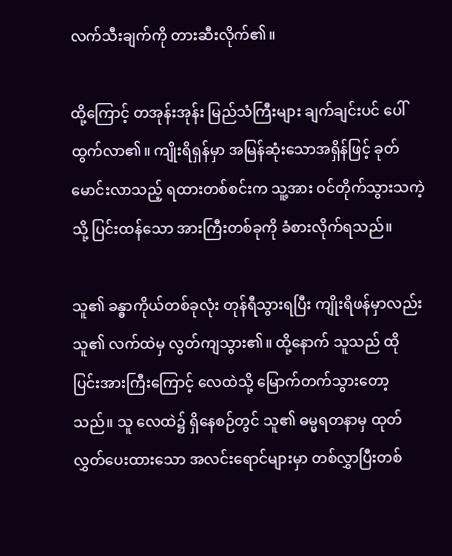လက်သီးချက်ကို တားဆီးလိုက်၏။

ထို့ကြောင့် တအုန်းအုန်း မြည်သံကြီးများ ချက်ချင်းပင် ပေါ်ထွက်လာ၏။ ကျိုးရိရှန်မှာ အမြန်ဆုံးသောအရှိန်ဖြင့် ခုတ်မောင်းလာသည့် ရထားတစ်စင်းက သူ့အား ဝင်တိုက်သွားသကဲ့သို့ ပြင်းထန်သော အားကြီးတစ်ခုကို ခံစားလိုက်ရသည်။

သူ၏ ခန္ဓာကိုယ်တစ်ခုလုံး တုန်ရီသွားရပြီး ကျိုးရိဖန်မှာလည်း သူ၏ လက်ထဲမှ လွတ်ကျသွား၏။ ထို့နောက် သူသည် ထိုပြင်းအားကြီးကြောင့် လေထဲသို့ မြောက်တက်သွားတော့သည်။ သူ လေထဲ၌ ရှိနေစဉ်တွင် သူ၏ ဓမ္မရတနာမှ ထုတ်လွှတ်ပေးထားသော အလင်းရောင်များမှာ တစ်လွှာပြီးတစ်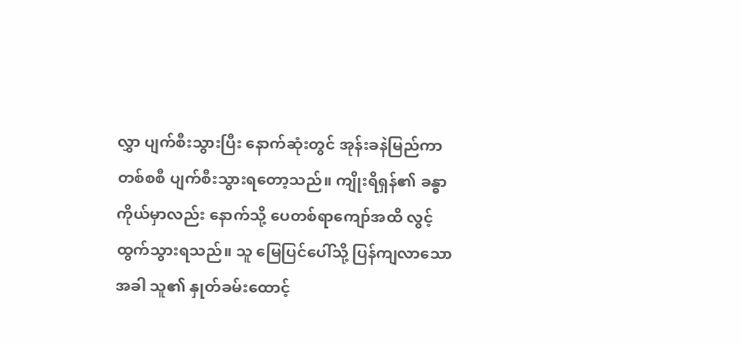လွှာ ပျက်စီးသွားပြီး နောက်ဆုံးတွင် အုန်းခနဲမြည်ကာ တစ်စစီ ပျက်စီးသွားရတော့သည်။ ကျိုးရိရှန်၏ ခန္ဓာကိုယ်မှာလည်း နောက်သို့ ပေတစ်‌ရာကျော်အထိ လွင့်ထွက်သွားရသည်။ သူ မြေပြင်ပေါ်သို့ ပြန်ကျလာသောအခါ သူ၏ နှုတ်ခမ်းထောင့်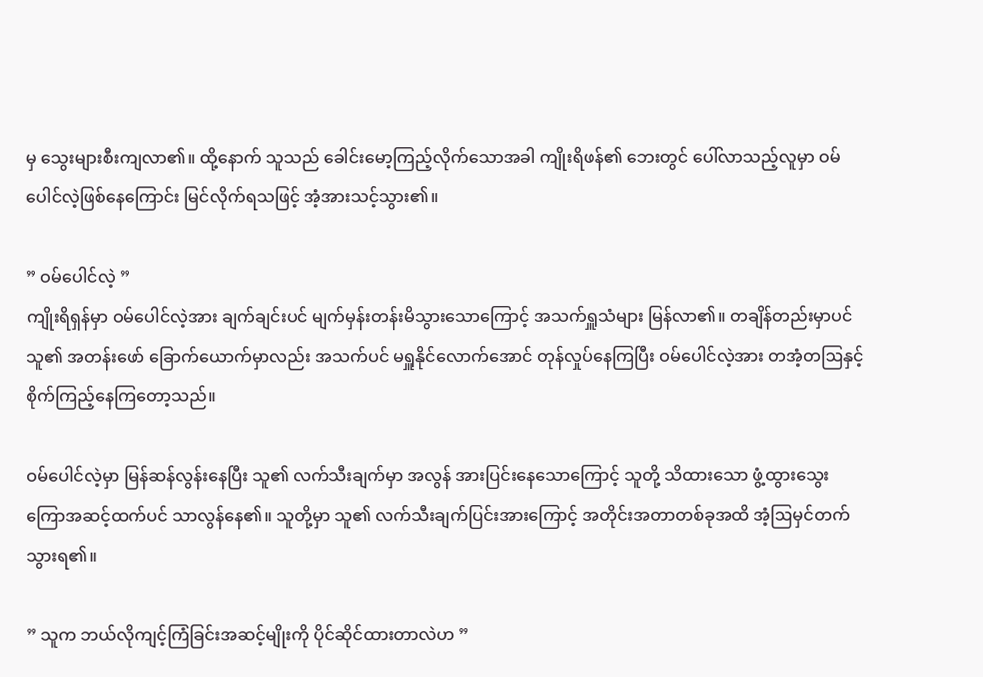မှ သွေးများစီးကျလာ၏။ ထို့နောက် သူသည် ခေါင်းမော့ကြည့်လိုက်သောအခါ ကျိုးရိဖန်၏ ဘေးတွင် ပေါ်လာသည့်လူမှာ ဝမ်ပေါင်လဲ့ဖြစ်နေကြောင်း မြင်လိုက်ရသဖြင့် အံ့အားသင့်သွား၏။

” ဝမ်ပေါင်လဲ့ ”
ကျိုးရိရှန်မှာ ဝမ်ပေါင်လဲ့အား ချက်ချင်းပင် မျက်မှန်းတန်းမိသွားသောကြောင့် အသက်ရှူသံများ မြန်လာ၏။ တချိန်တည်းမှာပင် သူ၏ အတန်းဖော်‌ ခြောက်ယောက်မှာလည်း အသက်ပင် မရှူနိုင်လောက်အောင် တုန်လှုပ်နေကြပြီး ဝမ်ပေါင်လဲ့အား တအံ့တဩနှင့် စိုက်ကြည့်နေကြတော့သည်။

ဝမ်ပေါင်လဲ့မှာ မြန်ဆန်လွန်းနေပြီး သူ၏ လက်သီးချက်မှာ အလွန် အားပြင်းနေသောကြောင့် သူတို့ သိထားသော ဖွံ့ထွားသွေးကြောအဆင့်ထက်ပင် သာလွန်နေ၏။ သူတို့မှာ သူ၏ လက်သီးချက်ပြင်းအားကြောင့် အတိုင်းအတာတစ်ခုအထိ အံ့ဩမှင်တက်သွားရ၏။

” သူက ဘယ်လိုကျင့်ကြံခြင်းအဆင့်မျိုးကို ပိုင်ဆိုင်ထားတာလဲဟ ”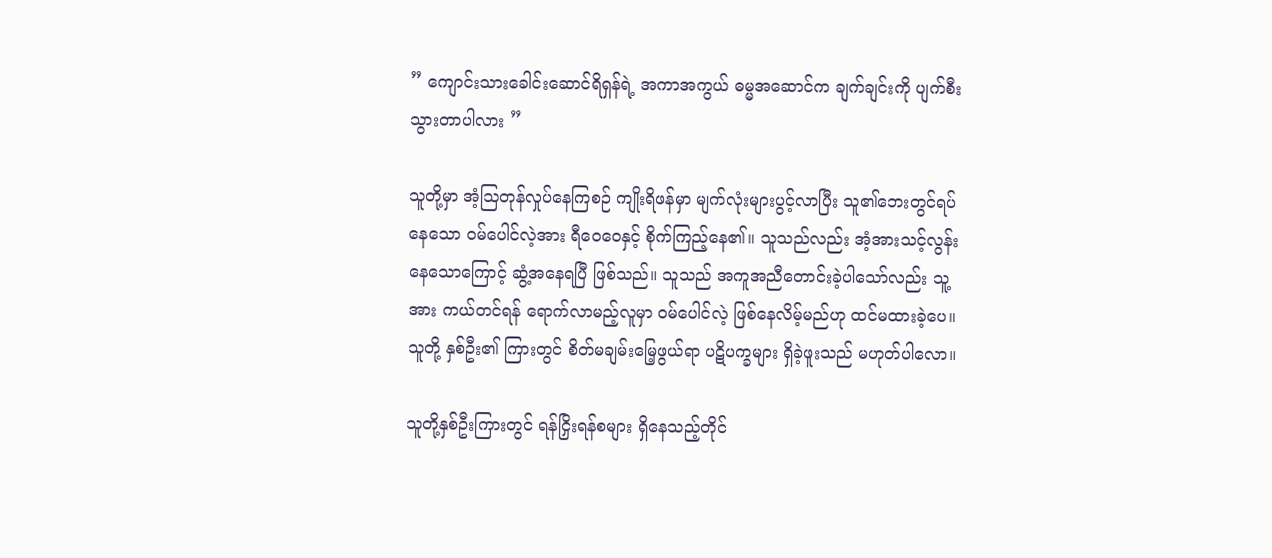” ကျောင်းသားခေါင်းဆောင်ရိရှန်ရဲ့ အကာအကွယ် ဓမ္မအဆောင်က ချက်ချင်းကို ပျက်စီးသွားတာပါလား ”

သူတို့မှာ အံ့ဩတုန်လှုပ်နေကြစဉ် ကျိုးရိဖန်မှာ မျက်လုံးများပွင့်လာပြီး သူ၏ဘေးတွင်ရပ်နေသော ဝမ်ပေါင်လဲ့အား ရီဝေဝေနှင့် စိုက်ကြည့်နေ၏။ သူသည်လည်း အံ့အားသင့်လွန်းနေသောကြောင့် ဆွံ့အနေရပြီ ဖြစ်သည်။ သူသည် အကူအညီတောင်းခဲ့ပါသော်လည်း သူ့အား ကယ်တင်ရန် ရောက်လာမည့်လူမှာ ဝမ်ပေါင်လဲ့ ဖြစ်နေလိမ့်မည်ဟု ထင်မထားခဲ့ပေ။ သူတို့ နှစ်ဦး၏ ကြားတွင် စိတ်မချမ်းမြေ့ဖွယ်ရာ ပဋိပက္ခများ ရှိခဲ့ဖူးသည် မဟုတ်ပါလော။

သူတို့နှစ်ဦးကြားတွင် ရန်ငြှိးရန်စများ ရှိနေသည့်တိုင်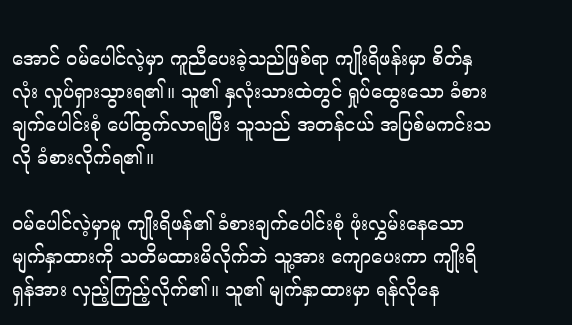အောင် ဝမ်ပေါင်လဲ့မှာ ကူညီပေးခဲ့သည်ဖြစ်ရာ ကျိုးရိဖန်းမှာ စိတ်နှလုံး လှုပ်ရှားသွားရ၏။ သူ၏ နှလုံးသားထဲတွင် ရှုပ်ထွေးသော ခံစားချက်ပေါင်းစုံ ပေါ်ထွက်လာရပြီး သူသည် အတန်ငယ် အပြစ်မကင်းသလို ခံစားလိုက်ရ၏။

ဝမ်ပေါင်လဲ့မှာမူ ကျိုးရိဖန်၏ ခံစားချက်ပေါင်းစုံ ဖုံးလွှမ်းနေသော မျက်နှာထားကို သတိမထားမိလိုက်ဘဲ သူ့အား ကျောပေးကာ ကျိုးရိရှန်အား လှည့်ကြည့်လိုက်၏။ သူ၏ မျက်နှာထားမှာ ရန်လိုနေ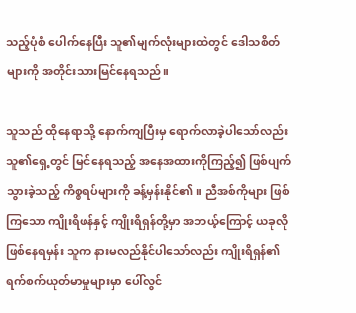သည့်ပုံစံ ပေါက်နေပြီး သူ၏မျက်လုံးများထဲတွင် ‌ဒေါသစိတ်များကို အတိုင်းသားမြင်နေရသည်။

သူသည် ထိုနေရာသို့ နောက်ကျပြီးမှ ရောက်လာခဲ့ပါသော်လည်း သူ၏ရှေ့တွင် မြင်နေရသည့် အနေအထားကိုကြည့်၍ ဖြစ်ပျက်သွားခဲ့သည့် ကိစ္စရပ်များကို ခန့်မှန်းနိုင်၏။ ညီအစ်ကိုများ ဖြစ်ကြသော ကျိုးရိဖန်နှင့် ကျိုးရိရှန်တို့မှာ အဘယ့်ကြောင့် ယခုလို ဖြစ်နေရမှန်း သူက နားမလည်နိုင်ပါသော်လည်း ကျိုးရိရှန်၏ ရက်စက်ယုတ်မာမှုများမှာ ပေါ်လွင်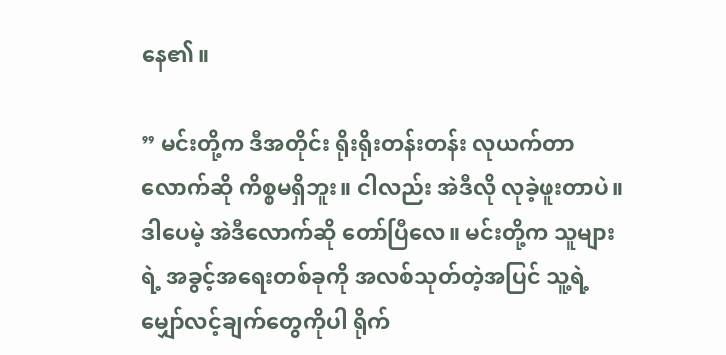နေ၏။

” မင်းတို့က ဒီအတိုင်း ရိုးရိုးတန်းတန်း လုယက်တာလောက်ဆို ကိစ္စမရှိဘူး။ ငါလည်း အဲဒီလို လုခဲ့ဖူးတာပဲ။ ဒါပေမဲ့ အဲဒီလောက်ဆို တော်ပြီလေ။ မင်းတို့က သူများရဲ့ အခွင့်အရေးတစ်ခုကို အလစ်သုတ်တဲ့အပြင် သူ့ရဲ့ မျှော်လင့်ချက်တွေကိုပါ ရိုက်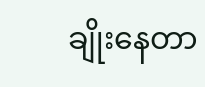ချိုးနေတာ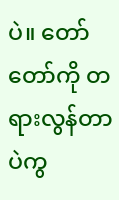ပဲ။ တော်တော်ကို တရားလွန်တာပဲကွ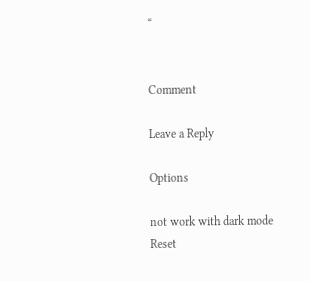“


Comment

Leave a Reply

Options

not work with dark mode
Reset